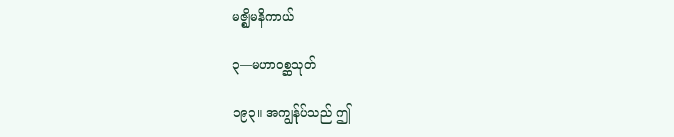မဇ္ဈိမနိကာယ်

၃—မဟာဝစ္ဆသုတ်

၁၉၃။ အကျွန်ုပ်သည် ဤ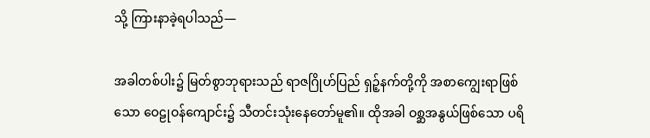သို့ ကြားနာခဲ့ရပါသည်—

အခါတစ်ပါး၌ မြတ်စွာဘုရားသည် ရာဇဂြိုဟ်ပြည် ရှဉ့်နက်တို့ကို အစာကျွေးရာဖြစ်သော ဝေဠုဝန်ကျောင်း၌ သီတင်းသုံးနေတော်မူ၏။ ထိုအခါ ဝစ္ဆအနွယ်ဖြစ်သော ပရိ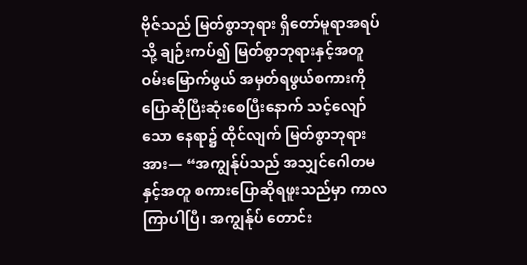ဗိုဇ်သည် မြတ်စွာဘုရား ရှိတော်မူရာအရပ်သို့ ချဉ်းကပ်၍ မြတ်စွာဘုရားနှင့်အတူ ဝမ်းမြောက်ဖွယ် အမှတ်ရဖွယ်စကားကို ပြောဆိုပြီးဆုံးစေပြီးနောက် သင့်လျော်သော နေရာ၌ ထိုင်လျက် မြတ်စွာဘုရားအား— “အကျွန်ုပ်သည် အသျှင်ဂေါတမနှင့်အတူ စကားပြောဆိုရဖူးသည်မှာ ကာလကြာပါပြီ၊ အကျွန်ုပ် တောင်း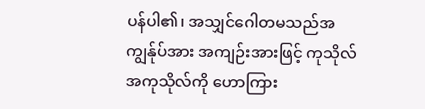ပန်ပါ၏၊ အသျှင်ဂေါတမသည်အကျွန်ုပ်အား အကျဉ်းအားဖြင့် ကုသိုလ် အကုသိုလ်ကို ဟောကြား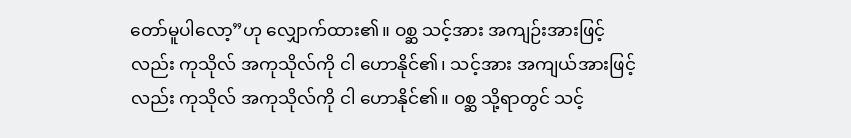တော်မူပါလော့”ဟု လျှောက်ထား၏။ ဝစ္ဆ သင့်အား အကျဉ်းအားဖြင့်လည်း ကုသိုလ် အကုသိုလ်ကို ငါ ဟောနိုင်၏၊ သင့်အား အကျယ်အားဖြင့်လည်း ကုသိုလ် အကုသိုလ်ကို ငါ ဟောနိုင်၏။ ဝစ္ဆ သို့ရာတွင် သင့်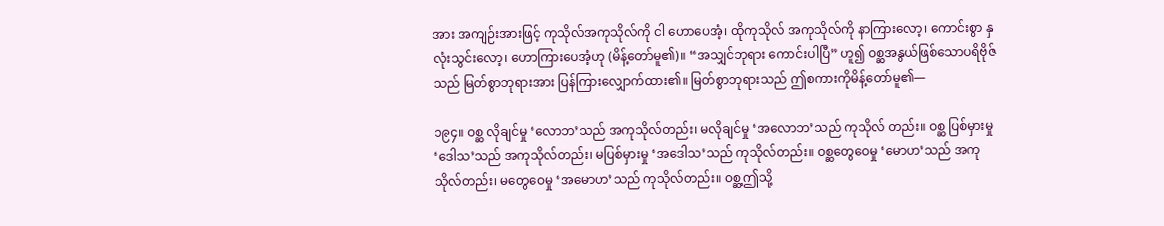အား အကျဉ်းအားဖြင့် ကုသိုလ်အကုသိုလ်ကို ငါ ဟောပေအံ့၊ ထိုကုသိုလ် အကုသိုလ်ကို နာကြားလော့၊ ကောင်းစွာ နှလုံးသွင်းလော့၊ ဟောကြားပေအံ့ဟု (မိန့်တော်မူ၏)။ “အသျှင်ဘုရား ကောင်းပါပြီ” ဟူ၍ ဝစ္ဆအနွယ်ဖြစ်သောပရိဗိုဇ်သည် မြတ်စွာဘုရားအား ပြန်ကြားလျှောက်ထား၏။ မြတ်စွာဘုရားသည် ဤစကားကိုမိန့်တော်မူ၏—

၁၉၄။ ဝစ္ဆ လိုချင်မှု ‘လောဘ’သည် အကုသိုလ်တည်း၊ မလိုချင်မှု ‘အလောဘ’သည် ကုသိုလ် တည်း။ ဝစ္ဆ ပြစ်မှားမှု ‘ဒေါသ’သည် အကုသိုလ်တည်း၊ မပြစ်မှားမှု ‘အဒေါသ’သည် ကုသိုလ်တည်း။ ဝစ္ဆတွေဝေမှု ‘မောဟ’သည် အကုသိုလ်တည်း၊ မတွေဝေမှု ‘အမောဟ’သည် ကုသိုလ်တည်း။ ဝစ္ဆ့ဤသို့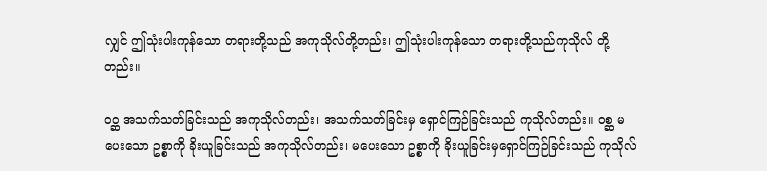လျှင် ဤသုံးပါးကုန်သော တရားတို့သည် အကုသိုလ်တို့တည်း၊ ဤသုံးပါးကုန်သော တရားတို့သည်ကုသိုလ် တို့တည်း။

ဝဝ္ဆ အသက်သတ်ခြင်းသည် အကုသိုလ်တည်း၊ အသက်သတ်ခြင်းမှ ရှောင်ကြဉ်ခြင်းသည် ကုသိုလ်တည်း။ ဝစ္ဆ မပေးသော ဥစ္စာကို ခိုးယူခြင်းသည် အကုသိုလ်တည်း၊ မပေးသော ဥစ္စာကို ခိုးယူခြင်းမှရှောင်ကြဉ်ခြင်းသည် ကုသိုလ်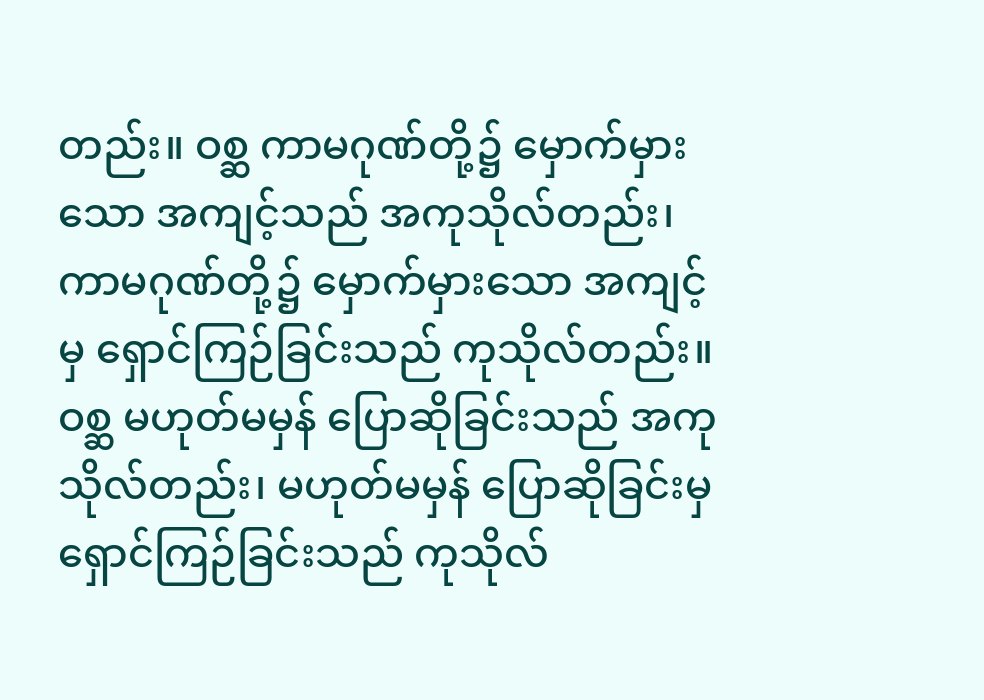တည်း။ ဝစ္ဆ ကာမဂုဏ်တို့၌ မှောက်မှားသော အကျင့်သည် အကုသိုလ်တည်း၊ ကာမဂုဏ်တို့၌ မှောက်မှားသော အကျင့်မှ ရှောင်ကြဉ်ခြင်းသည် ကုသိုလ်တည်း။ ဝစ္ဆ မဟုတ်မမှန် ပြောဆိုခြင်းသည် အကုသိုလ်တည်း၊ မဟုတ်မမှန် ပြောဆိုခြင်းမှ ရှောင်ကြဉ်ခြင်းသည် ကုသိုလ်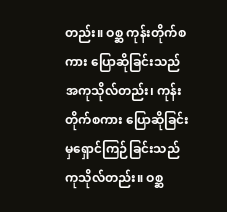တည်း။ ဝစ္ဆ ကုန်းတိုက်စကား ပြောဆိုခြင်းသည် အကုသိုလ်တည်း၊ ကုန်းတိုက်စကား ပြောဆိုခြင်းမှရှောင်ကြဉ်ခြင်းသည် ကုသိုလ်တည်း။ ဝစ္ဆ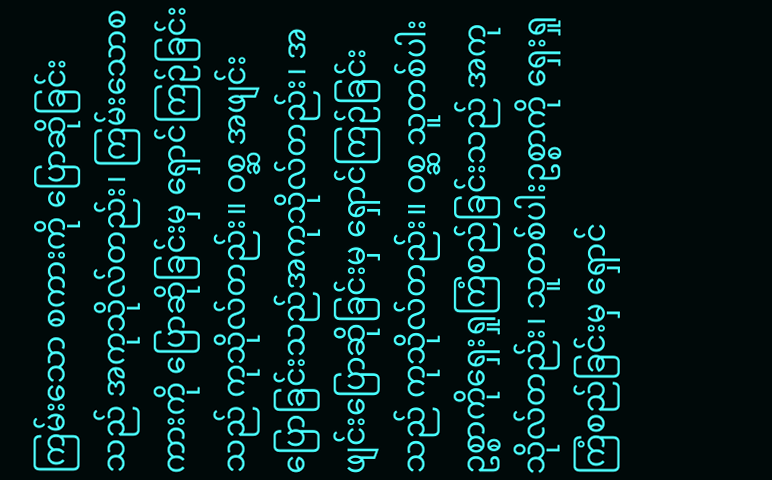ကြမ်းသော စကားကို ပြောဆိုခြင်းသည် အကုသိုလ်တည်း၊ ကြမ်းသောစကားကို ပြောဆိုခြင်းမှ ရှောင်ကြဉ်ခြင်းသည် ကုသိုလ်တည်း။ ဝစ္ဆ အဖျင်းပြောခြင်းသည်အကုသိုလ်တည်း၊ အဖျင်းပြောဆိုခြင်းမှ ရှောင်ကြဉ်ခြင်းသည် ကုသိုလ်တည်း။ ဝစ္ဆ သူတစ်ပါးဥစ္စာကိုရှေးရှုကြံစည်ခြင်းသည် အကုသိုလ်တည်း၊ သူတစ်ပါးဥစ္စာကို ရှေးရှု ကြံစည်ခြင်းမှ ရှောင်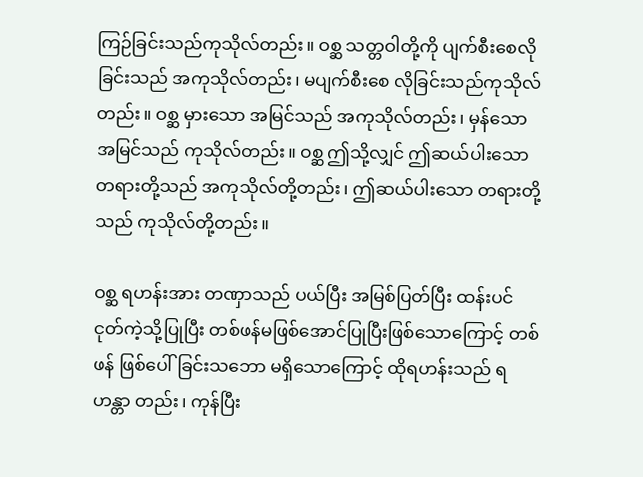ကြဉ်ခြင်းသည်ကုသိုလ်တည်း။ ဝစ္ဆ သတ္တဝါတို့ကို ပျက်စီးစေလိုခြင်းသည် အကုသိုလ်တည်း၊ မပျက်စီးစေ လိုခြင်းသည်ကုသိုလ်တည်း။ ဝစ္ဆ မှားသော အမြင်သည် အကုသိုလ်တည်း၊ မှန်သော အမြင်သည် ကုသိုလ်တည်း။ ဝစ္ဆ ဤသို့လျှင် ဤဆယ်ပါးသော တရားတို့သည် အကုသိုလ်တို့တည်း၊ ဤဆယ်ပါးသော တရားတို့သည် ကုသိုလ်တို့တည်း။

ဝစ္ဆ ရဟန်းအား တဏှာသည် ပယ်ပြီး အမြစ်ပြတ်ပြီး ထန်းပင်ငုတ်ကဲ့သို့ပြုပြီး တစ်ဖန်မဖြစ်အောင်ပြုပြီးဖြစ်သောကြောင့် တစ်ဖန် ဖြစ်ပေါ်ခြင်းသဘော မရှိသောကြောင့် ထိုရဟန်းသည် ရဟန္တာ တည်း၊ ကုန်ပြီး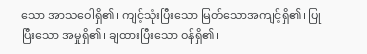သော အာသဝေါရှိ၏၊ ကျင့်သုံးပြီးသော မြတ်သောအကျင့်ရှိ၏၊ ပြုပြီးသော အမှုရှိ၏၊ ချထားပြီးသော ဝန်ရှိ၏၊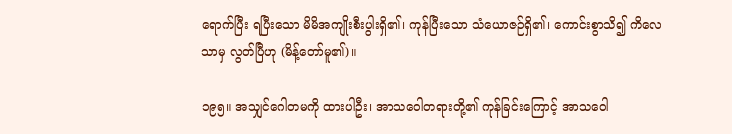ရောက်ပြီး ရပြီးသော မိမိအကျိုးစီးပွါးရှိ၏၊ ကုန်ပြီးသော သံယောဇဉ်ရှိ၏၊ ကောင်းစွာသိ၍ ကိလေသာမှ လွတ်ပြီဟု (မိန့်တော်မူ၏)။

၁၉၅။ အသျှင်ဂေါတမကို ထားပါဦး၊ အာသဝေါတရားတို့၏ ကုန်ခြင်းကြောင့် အာသဝေါ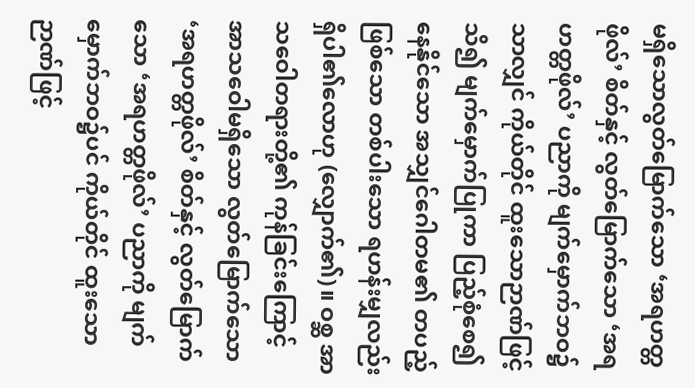မရှိသောလွတ်မြောက်သော ‘အရဟတ္တဖိုလ်’ စိတ်နှင့် လွတ်မြောက်သော ‘အရဟတ္တဖိုလ်’ ပညာကို မျက်မှောက်ဘဝ၌သာလျှင် ကိုယ်တိုင် ထူးသောဉာဏ်ဖြင့် သိ၍ မျက်မှောက်ပြုကာ ပြည့်စုံစေ၍ နေနိုင်သော အသျှင်ဂေါတမ၏ တပည့်ဖြစ်သော တစ်ပါးသော ရဟန်းမျှလည်း ရှိပါ၏လောဟု (လျှောက်၏)။ ဝစ္ဆ အာသဝေါတရားတို့၏ ကုန်ခြင်းကြောင့် အာသဝေါမရှိသော လွတ်မြောက်သော ‘အရဟတ္တဖိုလ်’ စိတ်နှင့် လွတ်မြောက်သော ‘အရဟတ္တဖိုလ်’ ပညာကို မျက်မှောက်ဘဝ၌ပင် ကိုယ်တိုင် ထူးသောဉာဏ်ဖြင့်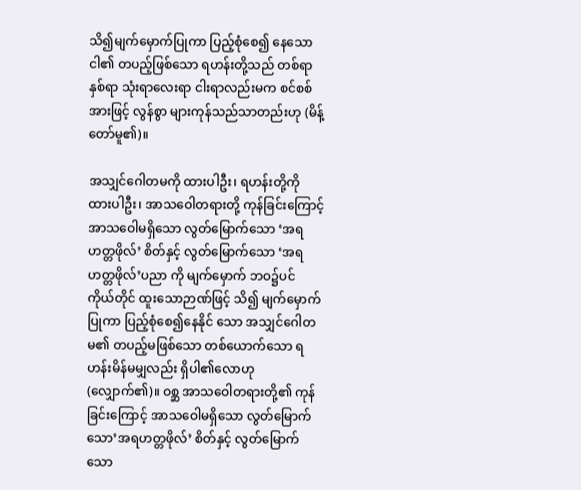သိ၍မျက်မှောက်ပြုကာ ပြည့်စုံစေ၍ နေသော ငါ၏ တပည့်ဖြစ်သော ရဟန်းတို့သည် တစ်ရာ နှစ်ရာ သုံးရာလေးရာ ငါးရာလည်းမက စင်စစ်အားဖြင့် လွန်စွာ များကုန်သည်သာတည်းဟု (မိန့်တော်မူ၏)။

အသျှင်ဂေါတမကို ထားပါဦး၊ ရဟန်းတို့ကို ထားပါဦး၊ အာသဝေါတရားတို့ ကုန်ခြင်းကြောင့်အာသဝေါမရှိသော လွတ်မြောက်သော ‘အရဟတ္တဖိုလ်’ စိတ်နှင့် လွတ်မြောက်သော ‘အရဟတ္တဖိုလ်’ပညာ ကို မျက်မှောက် ဘဝ၌ပင် ကိုယ်တိုင် ထူးသောဉာဏ်ဖြင့် သိ၍ မျက်မှောက်ပြုကာ ပြည့်စုံစေ၍နေနိုင် သော အသျှင်ဂေါတမ၏ တပည့်မဖြစ်သော တစ်ယောက်သော ရဟန်းမိန်မမျှလည်း ရှိပါ၏လောဟု (လျှောက်၏)။ ဝစ္ဆ အာသဝေါတရားတို့၏ ကုန်ခြင်းကြောင့် အာသဝေါမရှိသော လွတ်မြောက်သော’အရဟတ္တဖိုလ်’ စိတ်နှင့် လွတ်မြောက်သော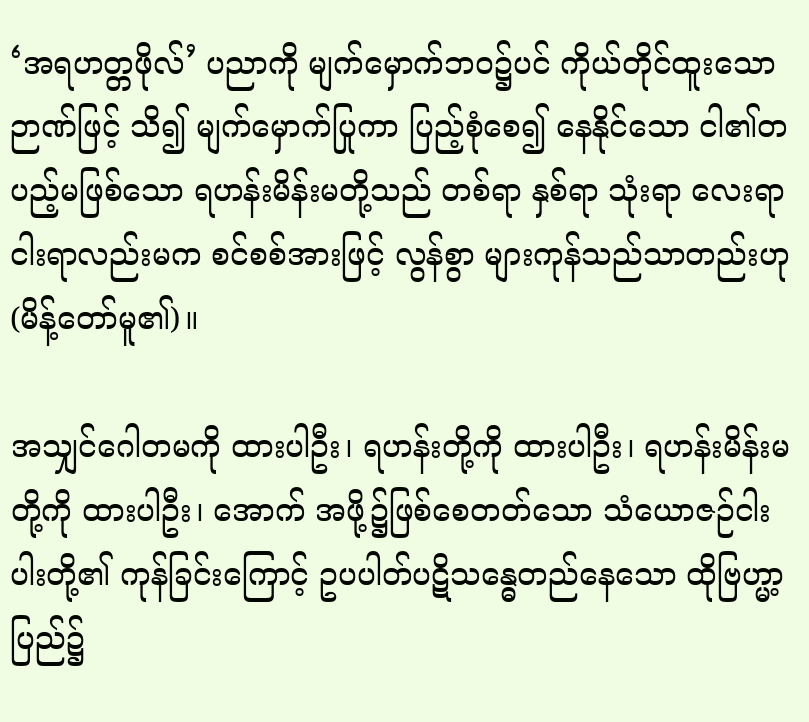‘အရဟတ္တဖိုလ်’ ပညာကို မျက်မှောက်ဘဝ၌ပင် ကိုယ်တိုင်ထူးသောဉာဏ်ဖြင့် သိ၍ မျက်မှောက်ပြုကာ ပြည့်စုံစေ၍ နေနိုင်သော ငါ၏တပည့်မဖြစ်သော ရဟန်းမိန်းမတို့သည် တစ်ရာ နှစ်ရာ သုံးရာ လေးရာ ငါးရာလည်းမက စင်စစ်အားဖြင့် လွန်စွာ များကုန်သည်သာတည်းဟု (မိန့်တော်မူ၏)။

အသျှင်ဂေါတမကို ထားပါဦး၊ ရဟန်းတို့ကို ထားပါဦး၊ ရဟန်းမိန်းမတို့ကို ထားပါဦး၊ အောက် အဖို့၌ဖြစ်စေတတ်သော သံယောဇဉ်ငါးပါးတို့၏ ကုန်ခြင်းကြောင့် ဥပပါတ်ပဋိသန္ဓေတည်နေသော ထိုဗြဟ္မာ့ပြည်၌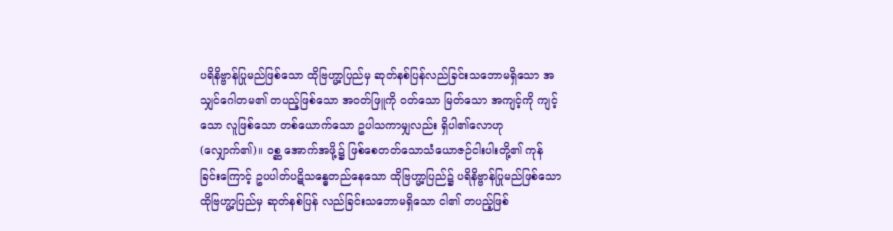ပရိနိဗ္ဗာန်ပြုမည်ဖြစ်သော ထိုဗြဟ္မာ့ပြည်မှ ဆုတ်နစ်ပြန်လည်ခြင်းသဘောမရှိသော အသျှင်ဂေါတမ၏ တပည့်ဖြစ်သော အဝတ်ဖြူကို ဝတ်သော မြတ်သော အကျင့်ကို ကျင့်သော လူဖြစ်သော တစ်ယောက်သော ဥပါသကာမျှလည်း ရှိပါ၏လောဟု (လျှောက်၏)။ ဝစ္ဆ အောက်အဖို့၌ ဖြစ်စေတတ်သောသံယောဇဉ်ငါးပါးတို့၏ ကုန်ခြင်းကြောင့် ဥပပါတ်ပဋိသန္ဓေတည်နေသော ထိုဗြဟ္မာ့ပြည်၌ ပရိနိဗ္ဗာန်ပြုမည်ဖြစ်သော ထိုဗြဟ္မာ့ပြည်မှ ဆုတ်နစ်ပြန် လည်ခြင်းသဘောမရှိသော ငါ၏ တပည့်ဖြစ်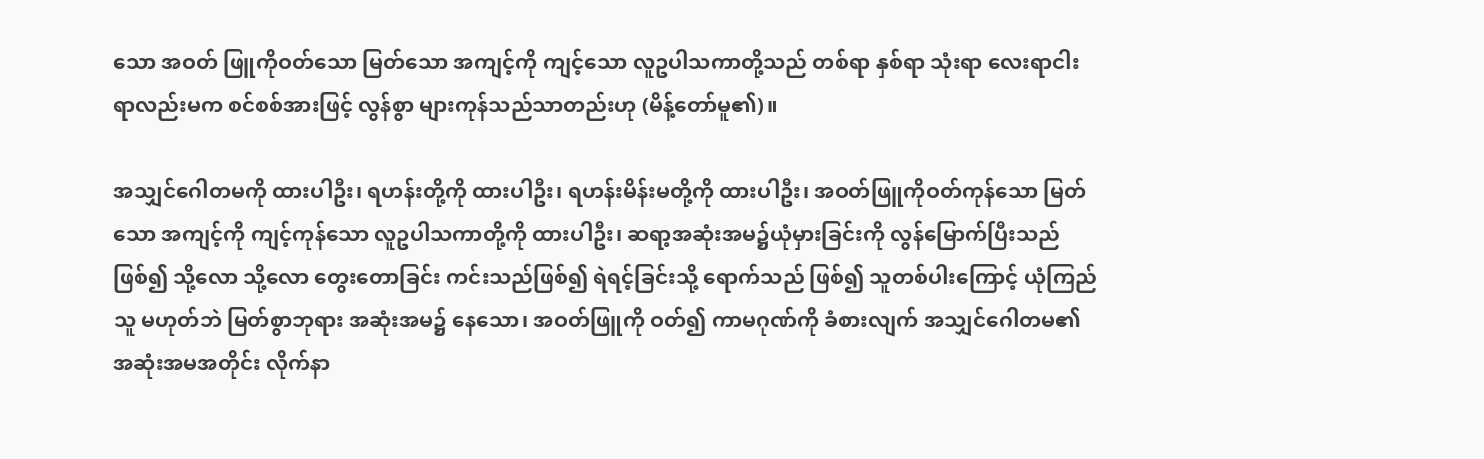သော အဝတ် ဖြူကိုဝတ်သော မြတ်သော အကျင့်ကို ကျင့်သော လူဥပါသကာတို့သည် တစ်ရာ နှစ်ရာ သုံးရာ လေးရာငါးရာလည်းမက စင်စစ်အားဖြင့် လွန်စွာ များကုန်သည်သာတည်းဟု (မိန့်တော်မူ၏)။

အသျှင်ဂေါတမကို ထားပါဦး၊ ရဟန်းတို့ကို ထားပါဦး၊ ရဟန်းမိန်းမတို့ကို ထားပါဦး၊ အဝတ်ဖြူကိုဝတ်ကုန်သော မြတ်သော အကျင့်ကို ကျင့်ကုန်သော လူဥပါသကာတို့ကို ထားပါဦး၊ ဆရာ့အဆုံးအမ၌ယုံမှားခြင်းကို လွန်မြောက်ပြီးသည်ဖြစ်၍ သို့လော သို့လော တွေးတောခြင်း ကင်းသည်ဖြစ်၍ ရဲရင့်ခြင်းသို့ ရောက်သည် ဖြစ်၍ သူတစ်ပါးကြောင့် ယုံကြည်သူ မဟုတ်ဘဲ မြတ်စွာဘုရား အဆုံးအမ၌ နေသော၊ အဝတ်ဖြူကို ဝတ်၍ ကာမဂုဏ်ကို ခံစားလျက် အသျှင်ဂေါတမ၏ အဆုံးအမအတိုင်း လိုက်နာ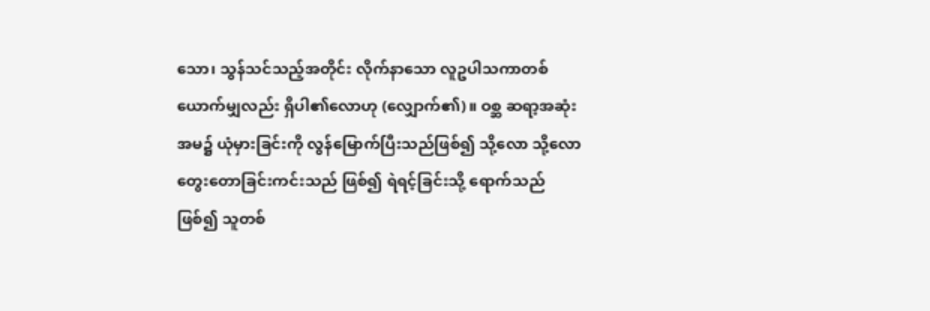သော၊ သွန်သင်သည့်အတိုင်း လိုက်နာသော လူဥပါသကာတစ်ယောက်မျှလည်း ရှိပါ၏လောဟု (လျှောက်၏)။ ဝစ္ဆ ဆရာ့အဆုံးအမ၌ ယုံမှားခြင်းကို လွန်မြောက်ပြီးသည်ဖြစ်၍ သို့လော သို့လော တွေးတောခြင်းကင်းသည် ဖြစ်၍ ရဲရင့်ခြင်းသို့ ရောက်သည်ဖြစ်၍ သူတစ်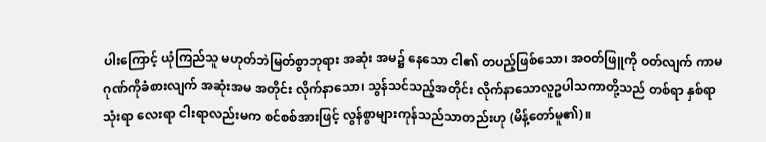ပါးကြောင့် ယုံကြည်သူ မဟုတ်ဘဲမြတ်စွာဘုရား အဆုံး အမ၌ နေသော ငါ၏ တပည့်ဖြစ်သော၊ အဝတ်ဖြူကို ဝတ်လျက် ကာမဂုဏ်ကိုခံစားလျက် အဆုံးအမ အတိုင်း လိုက်နာသော၊ သွန်သင်သည့်အတိုင်း လိုက်နာသောလူဥပါသကာတို့သည် တစ်ရာ နှစ်ရာ သုံးရာ လေးရာ ငါးရာလည်းမက စင်စစ်အားဖြင့် လွန်စွာများကုန်သည်သာတည်းဟု (မိန့်တော်မူ၏)။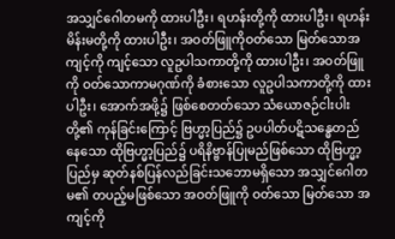အသျှင်ဂေါတမကို ထားပါဦး၊ ရဟန်းတို့ကို ထားပါဦး၊ ရဟန်းမိန်းမတို့ကို ထားပါဦး၊ အဝတ်ဖြူကိုဝတ်သော မြတ်သောအကျင့်ကို ကျင့်သော လူဥပါသကာတို့ကို ထားပါဦး၊ အဝတ်ဖြူကို ဝတ်သောကာမဂုဏ်ကို ခံစားသော လူဥပါသကာတို့ကို ထားပါဦး၊ အောက်အဖို့၌ ဖြစ်စေတတ်သော သံယောဇဉ်ငါးပါးတို့၏ ကုန်ခြင်းကြောင့် ဗြဟ္မာ့ပြည်၌ ဥပပါတ်ပဋိသန္ဓေတည်နေသော ထိုဗြဟ္မာ့ပြည်၌ ပရိနိဗ္ဗာန်ပြုမည်ဖြစ်သော ထိုဗြဟ္မာ့ပြည်မှ ဆုတ်နစ်ပြန်လည်ခြင်းသဘောမရှိသော အသျှင်ဂေါတမ၏ တပည့်မဖြစ်သော အဝတ်ဖြူကို ဝတ်သော မြတ်သော အကျင့်ကို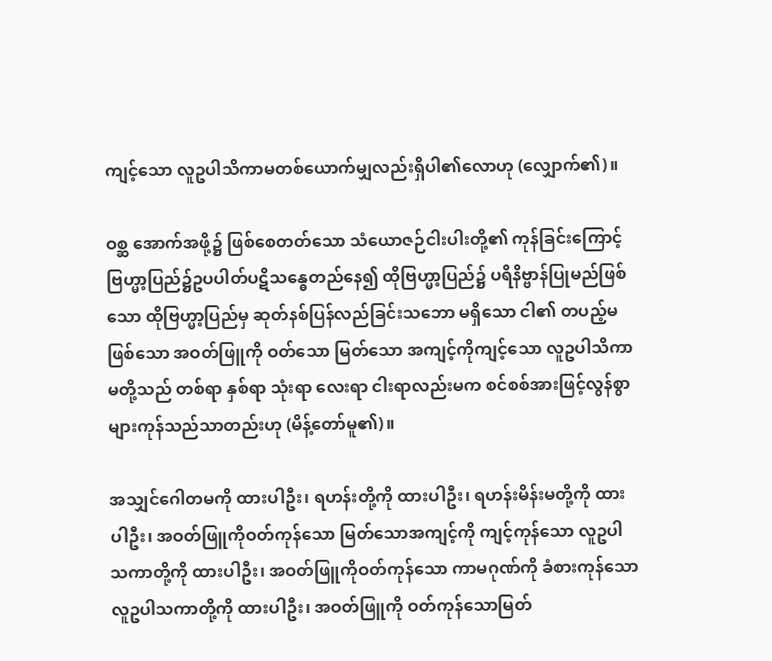ကျင့်သော လူဥပါသိကာမတစ်ယောက်မျှလည်းရှိပါ၏လောဟု (လျှောက်၏)။

ဝစ္ဆ အောက်အဖို့၌ ဖြစ်စေတတ်သော သံယောဇဉ်ငါးပါးတို့၏ ကုန်ခြင်းကြောင့် ဗြဟ္မာ့ပြည်၌ဥပပါတ်ပဋိသန္ဓေတည်နေ၍ ထိုဗြဟ္မာ့ပြည်၌ ပရိနိဗ္ဗာန်ပြုမည်ဖြစ်သော ထိုဗြဟ္မာ့ပြည်မှ ဆုတ်နစ်ပြန်လည်ခြင်းသဘော မရှိသော ငါ၏ တပည့်မဖြစ်သော အဝတ်ဖြူကို ဝတ်သော မြတ်သော အကျင့်ကိုကျင့်သော လူဥပါသိကာမတို့သည် တစ်ရာ နှစ်ရာ သုံးရာ လေးရာ ငါးရာလည်းမက စင်စစ်အားဖြင့်လွန်စွာ များကုန်သည်သာတည်းဟု (မိန့်တော်မူ၏)။

အသျှင်ဂေါတမကို ထားပါဦး၊ ရဟန်းတို့ကို ထားပါဦး၊ ရဟန်းမိန်းမတို့ကို ထားပါဦး၊ အဝတ်ဖြူကိုဝတ်ကုန်သော မြတ်သောအကျင့်ကို ကျင့်ကုန်သော လူဥပါသကာတို့ကို ထားပါဦး၊ အဝတ်ဖြူကိုဝတ်ကုန်သော ကာမဂုဏ်ကို ခံစားကုန်သော လူဥပါသကာတို့ကို ထားပါဦး၊ အဝတ်ဖြူကို ဝတ်ကုန်သောမြတ်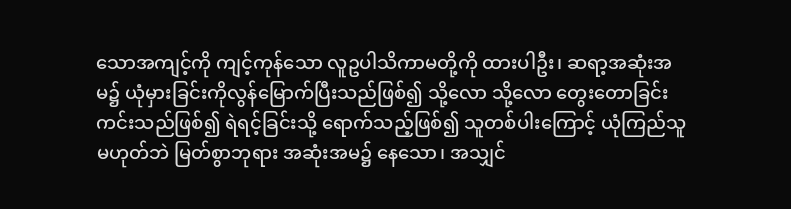သောအကျင့်ကို ကျင့်ကုန်သော လူဥပါသိကာမတို့ကို ထားပါဦး၊ ဆရာ့အဆုံးအမ၌ ယုံမှားခြင်းကိုလွန်မြောက်ပြီးသည်ဖြစ်၍ သို့လော သို့လော တွေးတောခြင်း ကင်းသည်ဖြစ်၍ ရဲရင့်ခြင်းသို့ ရောက်သည့်ဖြစ်၍ သူတစ်ပါးကြောင့် ယုံကြည်သူမဟုတ်ဘဲ မြတ်စွာဘုရား အဆုံးအမ၌ နေသော၊ အသျှင်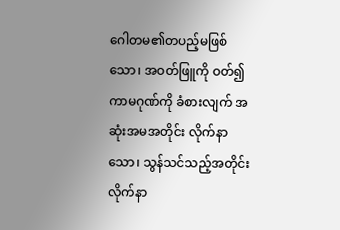ဂေါတမ၏တပည့်မဖြစ်သော၊ အဝတ်ဖြူကို ဝတ်၍ ကာမဂုဏ်ကို ခံစားလျက် အဆုံးအမအတိုင်း လိုက်နာသော၊ သွန်သင်သည့်အတိုင်း လိုက်နာ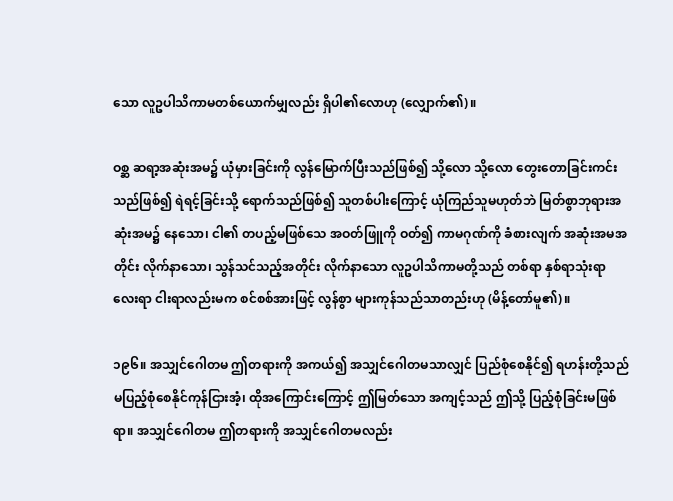သော လူဥပါသိကာမတစ်ယောက်မျှလည်း ရှိပါ၏လောဟု (လျှောက်၏)။

ဝစ္ဆ ဆရာ့အဆုံးအမ၌ ယုံမှားခြင်းကို လွန်မြောက်ပြီးသည်ဖြစ်၍ သို့လော သို့လော တွေးတောခြင်းကင်းသည်ဖြစ်၍ ရဲရင့်ခြင်းသို့ ရောက်သည်ဖြစ်၍ သူတစ်ပါးကြောင့် ယုံကြည်သူမဟုတ်ဘဲ မြတ်စွာဘုရားအဆုံးအမ၌ နေသော၊ ငါ၏ တပည့်မဖြစ်သေ အဝတ်ဖြူကို ဝတ်၍ ကာမဂုဏ်ကို ခံစားလျက် အဆုံးအမအတိုင်း လိုက်နာသော၊ သွန်သင်သည့်အတိုင်း လိုက်နာသော လူဥပါသိကာမတို့သည် တစ်ရာ နှစ်ရာသုံးရာ လေးရာ ငါးရာလည်းမက စင်စစ်အားဖြင့် လွန်စွာ များကုန်သည်သာတည်းဟု (မိန့်တော်မူ၏)။

၁၉၆။ အသျှင်ဂေါတမ ဤတရားကို အကယ်၍ အသျှင်ဂေါတမသာလျှင် ပြည်စုံစေနိုင်၍ ရဟန်းတို့သည် မပြည့်စုံစေနိုင်ကုန်ငြားအံ့၊ ထိုအကြောင်းကြောင့် ဤမြတ်သော အကျင့်သည် ဤသို့ ပြည့်စုံခြင်းမဖြစ်ရာ။ အသျှင်ဂေါတမ ဤတရားကို အသျှင်ဂေါတမလည်း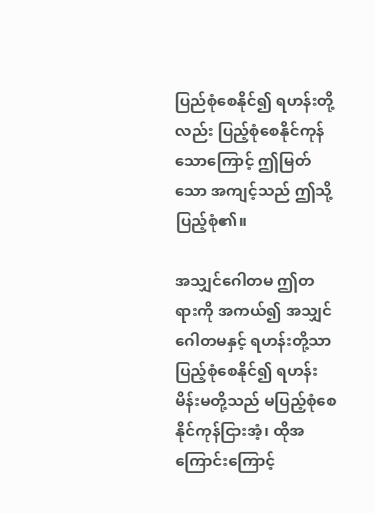ပြည်စုံစေနိုင်၍ ရဟန်းတို့လည်း ပြည့်စုံစေနိုင်ကုန်သောကြောင့် ဤမြတ်သော အကျင့်သည် ဤသို့ ပြည့်စုံ၏။

အသျှင်ဂေါတမ ဤတရားကို အကယ်၍ အသျှင်ဂေါတမနှင့် ရဟန်းတို့သာ ပြည့်စုံစေနိုင်၍ ရဟန်းမိန်းမတို့သည် မပြည့်စုံစေနိုင်ကုန်ငြားအံ့၊ ထိုအကြောင်းကြောင့်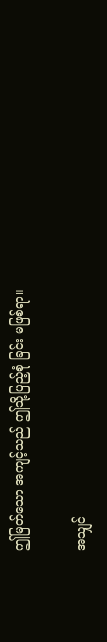ဤမြတ်သော အကျင့်သည် ဤသို့ပြည့်စုံ ခြင်း မဖြစ်ရာ။

အသျှင်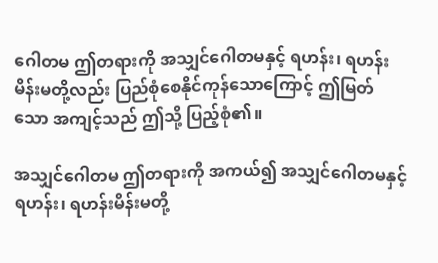ဂေါတမ ဤတရားကို အသျှင်ဂေါတမနှင့် ရဟန်း၊ ရဟန်းမိန်းမတို့လည်း ပြည်စုံစေနိုင်ကုန်သောကြောင့် ဤမြတ်သော အကျင့်သည် ဤသို့ ပြည့်စုံ၏။

အသျှင်ဂေါတမ ဤတရားကို အကယ်၍ အသျှင်ဂေါတမနှင့် ရဟန်း၊ ရဟန်းမိန်းမတို့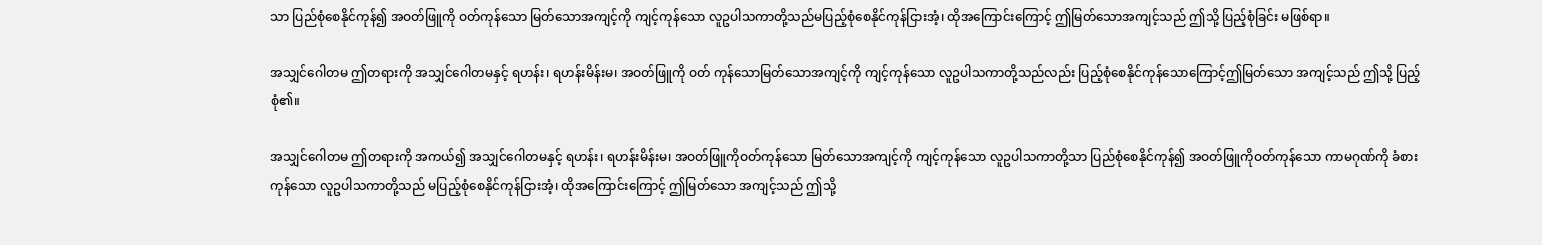သာ ပြည်စုံစေနိုင်ကုန်၍ အဝတ်ဖြူကို ဝတ်ကုန်သော မြတ်သောအကျင့်ကို ကျင့်ကုန်သော လူဥပါသကာတို့သည်မပြည့်စုံစေနိုင်ကုန်ငြားအံ့၊ ထိုအကြောင်းကြောင့် ဤမြတ်သောအကျင့်သည် ဤသို့ ပြည့်စုံခြင်း မဖြစ်ရာ။

အသျှင်ဂေါတမ ဤတရားကို အသျှင်ဂေါတမနှင့် ရဟန်း၊ ရဟန်းမိန်းမ၊ အဝတ်ဖြူကို ဝတ် ကုန်သောမြတ်သောအကျင့်ကို ကျင့်ကုန်သော လူဥပါသကာတို့သည်လည်း ပြည့်စုံစေနိုင်ကုန်သောကြောင့်ဤမြတ်သော အကျင့်သည် ဤသို့ ပြည့်စုံ၏။

အသျှင်ဂေါတမ ဤတရားကို အကယ်၍ အသျှင်ဂေါတမနှင့် ရဟန်း၊ ရဟန်းမိန်းမ၊ အဝတ်ဖြူကိုဝတ်ကုန်သော မြတ်သောအကျင့်ကို ကျင့်ကုန်သော လူဥပါသကာတို့သာ ပြည်စုံစေနိုင်ကုန်၍ အဝတ်ဖြူကိုဝတ်ကုန်သော ကာမဂုဏ်ကို ခံစားကုန်သော လူဥပါသကာတို့သည် မပြည့်စုံစေနိုင်ကုန်ငြားအံ့၊ ထိုအကြောင်းကြောင့် ဤမြတ်သော အကျင့်သည် ဤသို့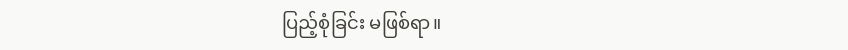ပြည့်စုံခြင်း မဖြစ်ရာ။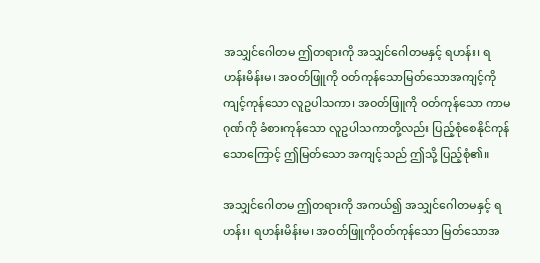အသျှင်ဂေါတမ ဤတရားကို အသျှင်ဂေါတမနှင့် ရဟန်း၊ ရဟန်းမိန်းမ၊ အဝတ်ဖြူကို ဝတ်ကုန်သောမြတ်သောအကျင့်ကို ကျင့်ကုန်သော လူဥပါသကာ၊ အဝတ်ဖြူကို ဝတ်ကုန်သော ကာမဂုဏ်ကို ခံစားကုန်သော လူဥပါသကာတို့လည်း ပြည့်စုံစေနိုင်ကုန်သောကြောင့် ဤမြတ်သော အကျင့်သည် ဤသို့ ပြည့်စုံ၏။

အသျှင်ဂေါတမ ဤတရားကို အကယ်၍ အသျှင်ဂေါတမနှင့် ရဟန်း၊ ရဟန်းမိန်းမ၊ အဝတ်ဖြူကိုဝတ်ကုန်သော မြတ်သောအ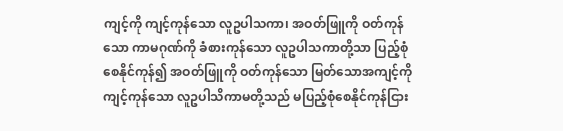ကျင့်ကို ကျင့်ကုန်သော လူဥပါသကာ၊ အဝတ်ဖြူကို ဝတ်ကုန်သော ကာမဂုဏ်ကို ခံစားကုန်သော လူဥပါသကာတို့သာ ပြည့်စုံစေနိုင်ကုန်၍ အဝတ်ဖြူကို ဝတ်ကုန်သော မြတ်သောအကျင့်ကို ကျင့်ကုန်သော လူဥပါသိကာမတို့သည် မပြည့်စုံစေနိုင်ကုန်ငြား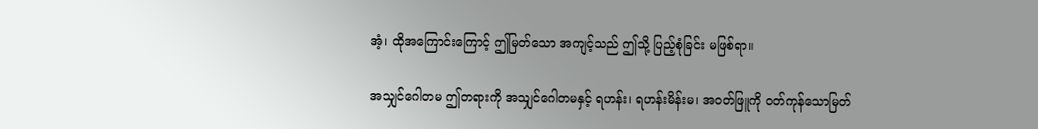အံ့၊ ထိုအကြောင်းကြောင့် ဤမြတ်သော အကျင့်သည် ဤသို့ ပြည့်စုံခြင်း မဖြစ်ရာ။

အသျှင်ဂေါတမ ဤတရားကို အသျှင်ဂေါတမနှင့် ရဟန်း၊ ရဟန်းမိန်းမ၊ အဝတ်ဖြူကို ဝတ်ကုန်သောမြတ်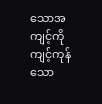သောအကျင့်ကို ကျင့်ကုန်သော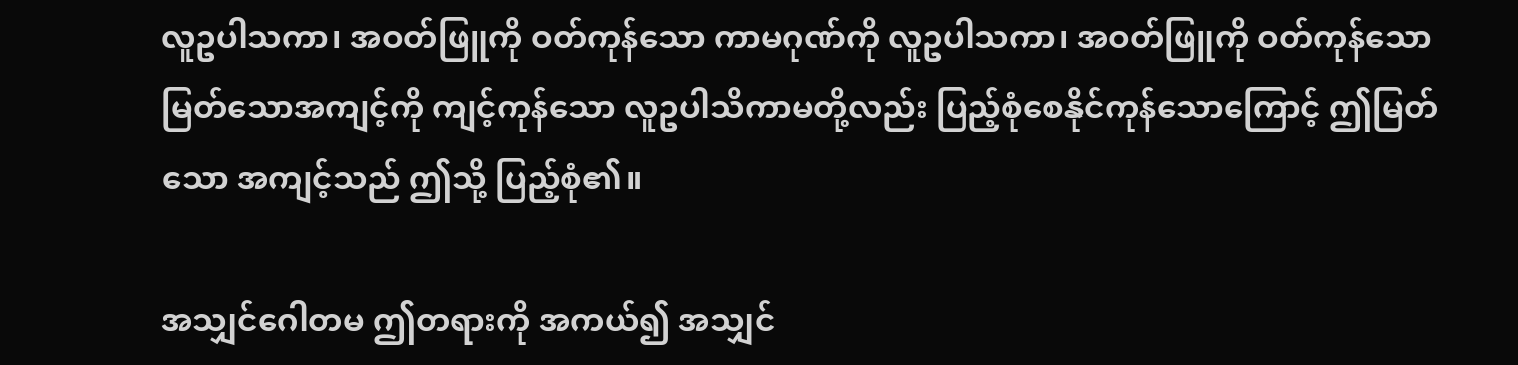လူဥပါသကာ၊ အဝတ်ဖြူကို ဝတ်ကုန်သော ကာမဂုဏ်ကို လူဥပါသကာ၊ အဝတ်ဖြူကို ဝတ်ကုန်သော မြတ်သောအကျင့်ကို ကျင့်ကုန်သော လူဥပါသိကာမတို့လည်း ပြည့်စုံစေနိုင်ကုန်သောကြောင့် ဤမြတ်သော အကျင့်သည် ဤသို့ ပြည့်စုံ၏။

အသျှင်ဂေါတမ ဤတရားကို အကယ်၍ အသျှင်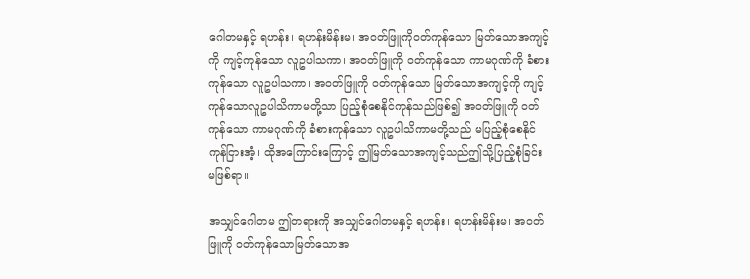ဂေါတမနှင့် ရဟန်း၊ ရဟန်းမိန်းမ၊ အဝတ်ဖြူကိုဝတ်ကုန်သော မြတ်သောအကျင့်ကို ကျင့်ကုန်သော လူဥပါသကာ၊ အဝတ်ဖြူကို ဝတ်ကုန်သော ကာမဂုဏ်ကို ခံစားကုန်သော လူဥပါသကာ၊ အဝတ်ဖြူကို ဝတ်ကုန်သော မြတ်သောအကျင့်ကို ကျင့်ကုန်သောလူဥပါသိကာမတို့သာ ပြည့်စုံစေနိုင်ကုန်သည်ဖြစ်၍ အဝတ်ဖြူကို ဝတ်ကုန်သော ကာမဂုဏ်ကို ခံစားကုန်သော လူဥပါသိကာမတို့သည် မပြည့်စုံစေနိုင်ကုန်ငြားအံ့၊ ထိုအကြောင်းကြောင့် ဤမြတ်သောအကျင့်သည်ဤသို့ပြည့်စုံခြင်း မဖြစ်ရာ။

အသျှင်ဂေါတမ ဤတရားကို အသျှင်ဂေါတမနှင့် ရဟန်း၊ ရဟန်းမိန်းမ၊ အဝတ်ဖြူကို ဝတ်ကုန်သောမြတ်သောအ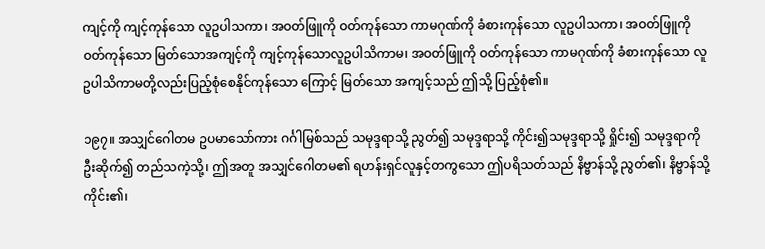ကျင့်ကို ကျင့်ကုန်သော လူဥပါသကာ၊ အဝတ်ဖြူကို ဝတ်ကုန်သော ကာမဂုဏ်ကို ခံစားကုန်သော လူဥပါသကာ၊ အဝတ်ဖြူကို ဝတ်ကုန်သော မြတ်သောအကျင့်ကို ကျင့်ကုန်သောလူဥပါသိကာမ၊ အဝတ်ဖြူကို ဝတ်ကုန်သော ကာမဂုဏ်ကို ခံစားကုန်သော လူဥပါသိကာမတို့လည်းပြည့်စုံစေနိုင်ကုန်သော ကြောင့် မြတ်သော အကျင့်သည် ဤသို့ ပြည့်စုံ၏။

၁၉၇။ အသျှင်ဂေါတမ ဥပမာသော်ကား ဂင်္ဂါမြစ်သည် သမုဒ္ဒရာသို့ ညွတ်၍ သမုဒ္ဒရာသို့ ကိုင်း၍သမုဒ္ဒရာသို့ ရှိုင်း၍ သမုဒ္ဒရာကို ဦးဆိုက်၍ တည်သကဲ့သို့၊ ဤအတူ အသျှင်ဂေါတမ၏ ရဟန်းရှင်လူနှင့်တကွသော ဤပရိသတ်သည် နိဗ္ဗာန်သို့ ညွတ်၏၊ နိဗ္ဗာန်သို့ ကိုင်း၏၊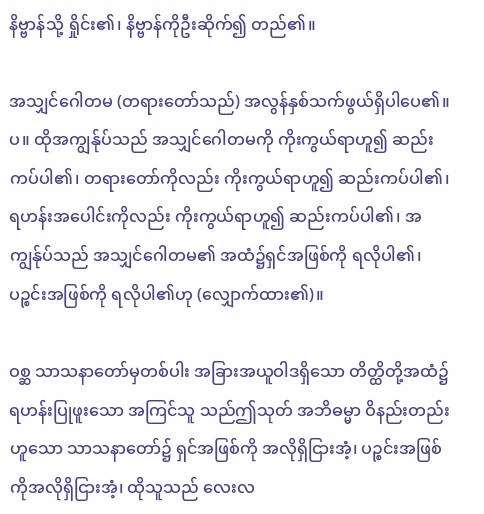နိဗ္ဗာန်သို့ ရှိုင်း၏၊ နိဗ္ဗာန်ကိုဦးဆိုက်၍ တည်၏။

အသျှင်ဂေါတမ (တရားတော်သည်) အလွန်နှစ်သက်ဖွယ်ရှိပါပေ၏။ပ။ ထိုအကျွန်ုပ်သည် အသျှင်ဂေါတမကို ကိုးကွယ်ရာဟူ၍ ဆည်းကပ်ပါ၏၊ တရားတော်ကိုလည်း ကိုးကွယ်ရာဟူ၍ ဆည်းကပ်ပါ၏၊ ရဟန်းအပေါင်းကိုလည်း ကိုးကွယ်ရာဟူ၍ ဆည်းကပ်ပါ၏၊ အကျွန်ုပ်သည် အသျှင်ဂေါတမ၏ အထံ၌ရှင်အဖြစ်ကို ရလိုပါ၏၊ ပဉ္စင်းအဖြစ်ကို ရလိုပါ၏ဟု (လျှောက်ထား၏)။

ဝစ္ဆ သာသနာတော်မှတစ်ပါး အခြားအယူဝါဒရှိသော တိတ္ထိတို့အထံ၌ ရဟန်းပြုဖူးသော အကြင်သူ သည်ဤသုတ် အဘိဓမ္မာ ဝိနည်းတည်းဟူသော သာသနာတော်၌ ရှင်အဖြစ်ကို အလိုရှိငြားအံ့၊ ပဉ္စင်းအဖြစ် ကိုအလိုရှိငြားအံ့၊ ထိုသူသည် လေးလ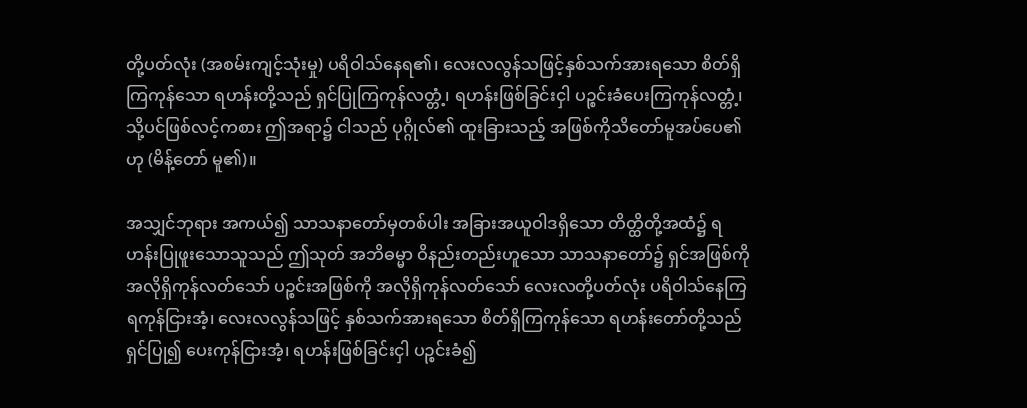တို့ပတ်လုံး (အစမ်းကျင့်သုံးမှု) ပရိဝါသ်နေရ၏၊ လေးလလွန်သဖြင့်နှစ်သက်အားရသော စိတ်ရှိကြကုန်သော ရဟန်းတို့သည် ရှင်ပြုကြကုန်လတ္တံ့၊ ရဟန်းဖြစ်ခြင်းငှါ ပဉ္စင်းခံပေးကြကုန်လတ္တံ့၊ သို့ပင်ဖြစ်လင့်ကစား ဤအရာ၌ ငါသည် ပုဂ္ဂိုလ်၏ ထူးခြားသည့် အဖြစ်ကိုသိတော်မူအပ်ပေ၏ဟု (မိန့်တော် မူ၏)။

အသျှင်ဘုရား အကယ်၍ သာသနာတော်မှတစ်ပါး အခြားအယူဝါဒရှိသော တိတ္ထိတို့အထံ၌ ရဟန်းပြုဖူးသောသူသည် ဤသုတ် အဘိဓမ္မာ ဝိနည်းတည်းဟူသော သာသနာတော်၌ ရှင်အဖြစ်ကို အလိုရှိကုန်လတ်သော် ပဉ္စင်းအဖြစ်ကို အလိုရှိကုန်လတ်သော် လေးလတို့ပတ်လုံး ပရိဝါသ်နေကြရကုန်ငြားအံ့၊ လေးလလွန်သဖြင့် နှစ်သက်အားရသော စိတ်ရှိကြကုန်သော ရဟန်းတော်တို့သည် ရှင်ပြု၍ ပေးကုန်ငြားအံ့၊ ရဟန်းဖြစ်ခြင်းငှါ ပဉ္စင်းခံ၍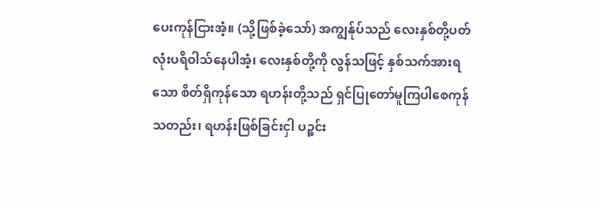ပေးကုန်ငြားအံ့။ (သို့ဖြစ်ခဲ့သော်) အကျွန်ုပ်သည် လေးနှစ်တို့ပတ်လုံးပရိဝါသ်နေပါအံ့၊ လေးနှစ်တို့ကို လွန်သဖြင့် နှစ်သက်အားရသော စိတ်ရှိကုန်သော ရဟန်းတို့သည် ရှင်ပြုတော်မူကြပါစေကုန်သတည်း၊ ရဟန်းဖြစ်ခြင်းငှါ ပဉ္စင်း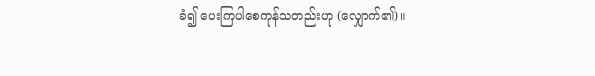ခံ၍ ပေးကြပါစေကုန်သတည်းဟု (လျှောက်၏)။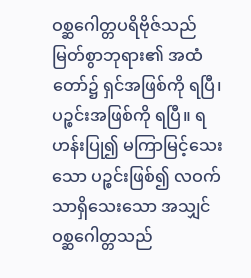ဝစ္ဆဂေါတ္တပရိဗိုဇ်သည် မြတ်စွာဘုရား၏ အထံတော်၌ ရှင်အဖြစ်ကို ရပြီ၊ ပဉ္စင်းအဖြစ်ကို ရပြီ။ ရဟန်းပြု၍ မကြာမြင့်သေးသော ပဉ္စင်းဖြစ်၍ လဝက်သာရှိသေးသော အသျှင်ဝစ္ဆဂေါတ္တသည်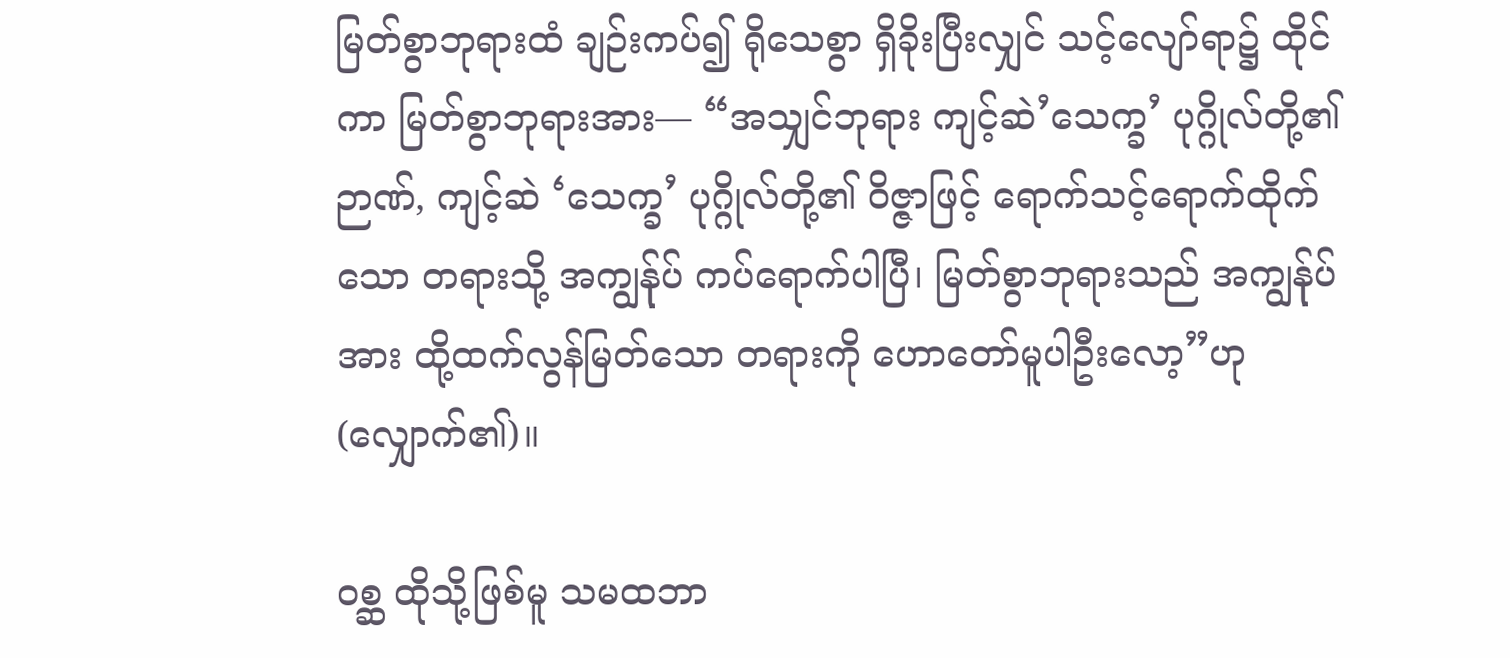မြတ်စွာဘုရားထံ ချဉ်းကပ်၍ ရိုသေစွာ ရှိခိုးပြီးလျှင် သင့်လျော်ရာ၌ ထိုင်ကာ မြတ်စွာဘုရားအား— “အသျှင်ဘုရား ကျင့်ဆဲ’သေက္ခ’ ပုဂ္ဂိုလ်တို့၏ ဉာဏ်, ကျင့်ဆဲ ‘သေက္ခ’ ပုဂ္ဂိုလ်တို့၏ ဝိဇ္ဇာဖြင့် ရောက်သင့်ရောက်ထိုက်သော တရားသို့ အကျွန်ုပ် ကပ်ရောက်ပါပြီ၊ မြတ်စွာဘုရားသည် အကျွန်ုပ်အား ထို့ထက်လွန်မြတ်သော တရားကို ဟောတော်မူပါဦးလော့”ဟု (လျှောက်၏)။

ဝစ္ဆ ထိုသို့ဖြစ်မူ သမထဘာ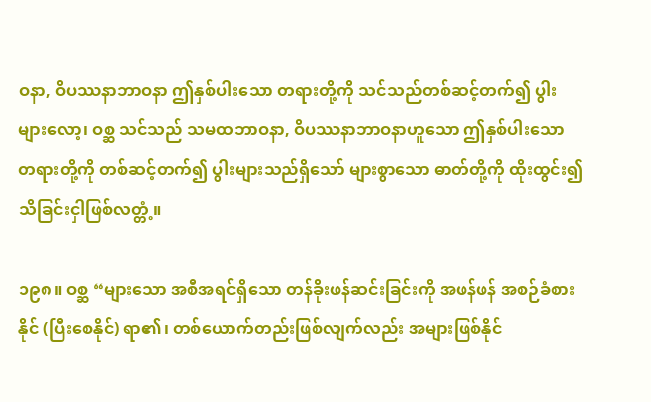ဝနာ, ဝိပဿနာဘာဝနာ ဤနှစ်ပါးသော တရားတို့ကို သင်သည်တစ်ဆင့်တက်၍ ပွါးများလော့၊ ဝစ္ဆ သင်သည် သမထဘာဝနာ, ဝိပဿနာဘာဝနာဟူသော ဤနှစ်ပါးသော တရားတို့ကို တစ်ဆင့်တက်၍ ပွါးများသည်ရှိသော် များစွာသော ဓာတ်တို့ကို ထိုးထွင်း၍ သိခြင်းငှါဖြစ်လတ္တံ့။

၁၉၈။ ဝစ္ဆ “များသော အစီအရင်ရှိသော တန်ခိုးဖန်ဆင်းခြင်းကို အဖန်ဖန် အစဉ်ခံစားနိုင် (ပြီးစေနိုင်) ရာ၏၊ တစ်ယောက်တည်းဖြစ်လျက်လည်း အများဖြစ်နိုင်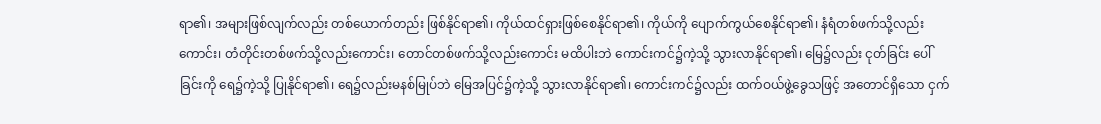ရာ၏၊ အများဖြစ်လျက်လည်း တစ်ယောက်တည်း ဖြစ်နိုင်ရာ၏၊ ကိုယ်ထင်ရှားဖြစ်စေနိုင်ရာ၏၊ ကိုယ်ကို ပျောက်ကွယ်စေနိုင်ရာ၏၊ နံရံတစ်ဖက်သို့လည်းကောင်း၊ တံတိုင်းတစ်ဖက်သို့လည်းကောင်း၊ တောင်တစ်ဖက်သို့လည်းကောင်း မထိပါးဘဲ ကောင်းကင်၌ကဲ့သို့ သွားလာနိုင်ရာ၏၊ မြေ၌လည်း ငုတ်ခြင်း ပေါ်ခြင်းကို ရေ၌ကဲ့သို့ ပြုနိုင်ရာ၏၊ ရေ၌လည်းမနစ်မြုပ်ဘဲ မြေအပြင်၌ကဲ့သို့ သွားလာနိုင်ရာ၏၊ ကောင်းကင်၌လည်း ထက်ဝယ်ဖွဲ့ခွေသဖြင့် အတောင်ရှိသော ငှက်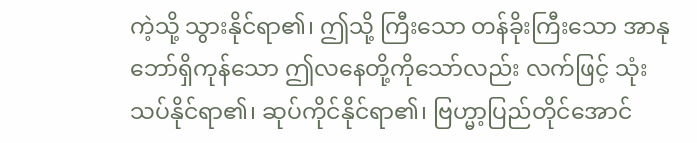ကဲ့သို့ သွားနိုင်ရာ၏၊ ဤသို့ ကြီးသော တန်ခိုးကြီးသော အာနုဘော်ရှိကုန်သော ဤလနေတို့ကိုသော်လည်း လက်ဖြင့် သုံးသပ်နိုင်ရာ၏၊ ဆုပ်ကိုင်နိုင်ရာ၏၊ ဗြဟ္မာ့ပြည်တိုင်အောင်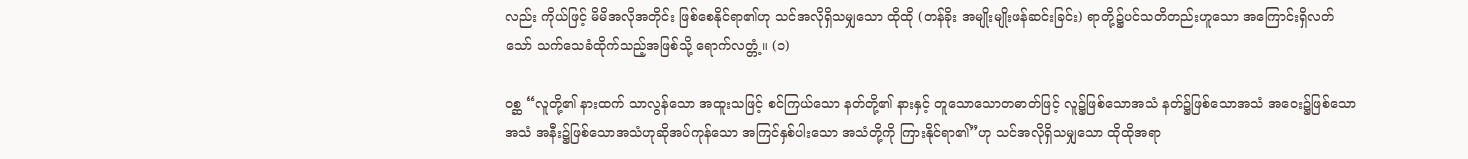လည်း ကိုယ်ဖြင့် မိမိအလိုအတိုင်း ဖြစ်စေနိုင်ရာ၏ဟု သင်အလိုရှိသမျှသော ထိုထို (တန်ခိုး အမျိုးမျိုးဖန်ဆင်းခြင်း) ရာတို့၌ပင်သတိတည်းဟူသော အကြောင်းရှိလတ်သော် သက်သေခံထိုက်သည့်အဖြစ်သို့ ရောက်လတ္တံ့။ (၁)

ဝစ္ဆ “လူတို့၏ နားထက် သာလွန်သော အထူးသဖြင့် စင်ကြယ်သော နတ်တို့၏ နားနှင့် တူသောသောတဓာတ်ဖြင့် လူ၌ဖြစ်သောအသံ နတ်၌ဖြစ်သောအသံ အဝေး၌ဖြစ်သောအသံ အနီး၌ဖြစ်သောအသံဟုဆိုအပ်ကုန်သော အကြင်နှစ်ပါးသော အသံတို့ကို ကြားနိုင်ရာ၏”ဟု သင်အလိုရှိသမျှသော ထိုထိုအရာ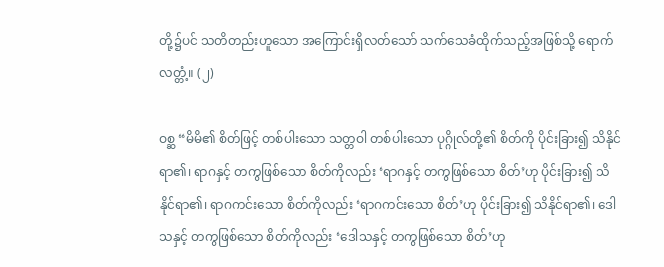တို့၌ပင် သတိတည်းဟူသော အကြောင်းရှိလတ်သော် သက်သေခံထိုက်သည့်အဖြစ်သို့ ရောက်လတ္တံ့။ (၂)

ဝစ္ဆ “မိမိ၏ စိတ်ဖြင့် တစ်ပါးသော သတ္တဝါ တစ်ပါးသော ပုဂ္ဂိုလ်တို့၏ စိတ်ကို ပိုင်းခြား၍ သိနိုင်ရာ၏၊ ရာဂနှင့် တကွဖြစ်သော စိတ်ကိုလည်း ‘ရာဂနှင့် တကွဖြစ်သော စိတ်’ဟု ပိုင်းခြား၍ သိနိုင်ရာ၏၊ ရာဂကင်းသော စိတ်ကိုလည်း ‘ရာဂကင်းသော စိတ်’ဟု ပိုင်းခြား၍ သိနိုင်ရာ၏၊ ဒေါသနှင့် တကွဖြစ်သော စိတ်ကိုလည်း ‘ဒေါသနှင့် တကွဖြစ်သော စိတ်’ဟု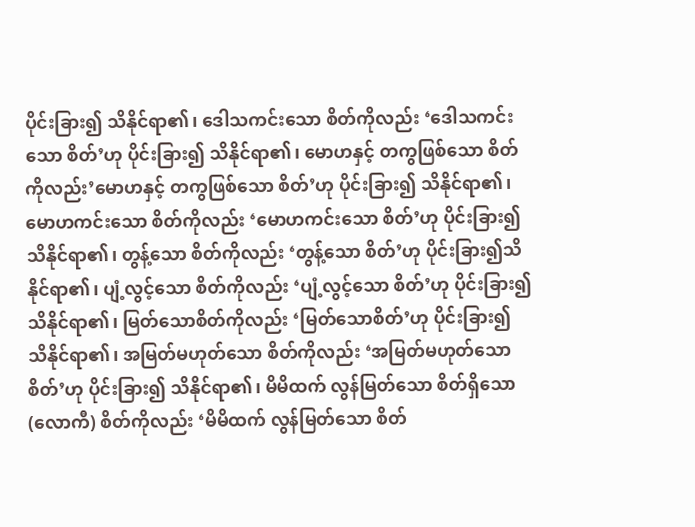ပိုင်းခြား၍ သိနိုင်ရာ၏၊ ဒေါသကင်းသော စိတ်ကိုလည်း ‘ဒေါသကင်းသော စိတ်’ဟု ပိုင်းခြား၍ သိနိုင်ရာ၏၊ မောဟနှင့် တကွဖြစ်သော စိတ်ကိုလည်း’မောဟနှင့် တကွဖြစ်သော စိတ်’ဟု ပိုင်းခြား၍ သိနိုင်ရာ၏၊ မောဟကင်းသော စိတ်ကိုလည်း ‘မောဟကင်းသော စိတ်’ဟု ပိုင်းခြား၍ သိနိုင်ရာ၏၊ တွန့်သော စိတ်ကိုလည်း ‘တွန့်သော စိတ်’ဟု ပိုင်းခြား၍သိနိုင်ရာ၏၊ ပျံ့လွင့်သော စိတ်ကိုလည်း ‘ပျံ့လွင့်သော စိတ်’ဟု ပိုင်းခြား၍ သိနိုင်ရာ၏၊ မြတ်သောစိတ်ကိုလည်း ‘မြတ်သောစိတ်’ဟု ပိုင်းခြား၍ သိနိုင်ရာ၏၊ အမြတ်မဟုတ်သော စိတ်ကိုလည်း ‘အမြတ်မဟုတ်သော စိတ်’ဟု ပိုင်းခြား၍ သိနိုင်ရာ၏၊ မိမိထက် လွန်မြတ်သော စိတ်ရှိသော (လောကီ) စိတ်ကိုလည်း ‘မိမိထက် လွန်မြတ်သော စိတ်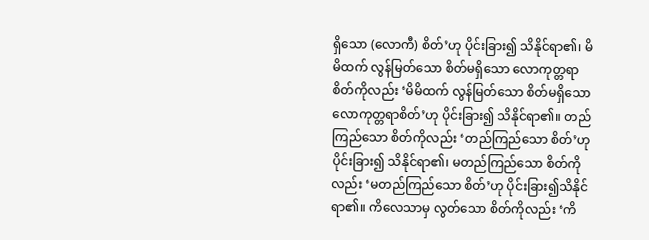ရှိသော (လောကီ) စိတ်’ဟု ပိုင်းခြား၍ သိနိုင်ရာ၏၊ မိမိထက် လွန်မြတ်သော စိတ်မရှိသော လောကုတ္တရာစိတ်ကိုလည်း ‘မိမိထက် လွန်မြတ်သော စိတ်မရှိသော လောကုတ္တရာစိတ်’ဟု ပိုင်းခြား၍ သိနိုင်ရာ၏။ တည်ကြည်သော စိတ်ကိုလည်း ‘တည်ကြည်သော စိတ်’ဟုပိုင်းခြား၍ သိနိုင်ရာ၏၊ မတည်ကြည်သော စိတ်ကိုလည်း ‘မတည်ကြည်သော စိတ်’ဟု ပိုင်းခြား၍သိနိုင်ရာ၏။ ကိလေသာမှ လွတ်သော စိတ်ကိုလည်း ‘ကိ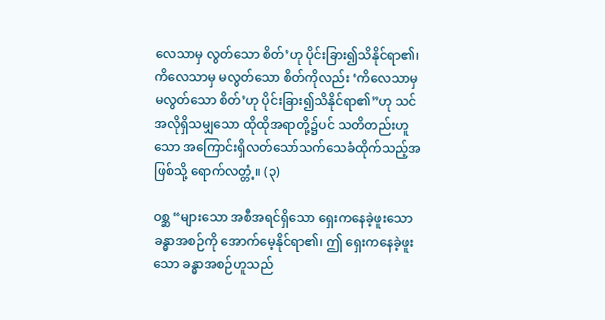လေသာမှ လွတ်သော စိတ်’ဟု ပိုင်းခြား၍သိနိုင်ရာ၏၊ ကိလေသာမှ မလွတ်သော စိတ်ကိုလည်း ‘ကိလေသာမှ မလွတ်သော စိတ်’ဟု ပိုင်းခြား၍သိနိုင်ရာ၏”ဟု သင်အလိုရှိသမျှသော ထိုထိုအရာတို့၌ပင် သတိတည်းဟူသော အကြောင်းရှိလတ်သော်သက်သေခံထိုက်သည့်အဖြစ်သို့ ရောက်လတ္တံ့။ (၃)

ဝစ္ဆ “များသော အစီအရင်ရှိသော ရှေးကနေခဲ့ဖူးသော ခန္ဓာအစဉ်ကို အောက်မေ့နိုင်ရာ၏၊ ဤ ရှေးကနေခဲ့ဖူးသော ခန္ဓာအစဉ်ဟူသည်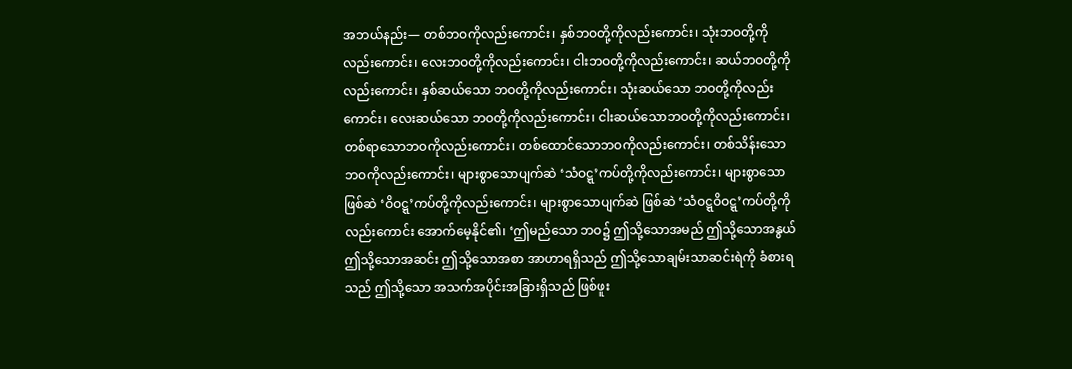အဘယ်နည်း— တစ်ဘဝကိုလည်းကောင်း၊ နှစ်ဘဝတို့ကိုလည်းကောင်း၊ သုံးဘဝတို့ကိုလည်းကောင်း၊ လေးဘဝတို့ကိုလည်းကောင်း၊ ငါးဘဝတို့ကိုလည်းကောင်း၊ ဆယ်ဘဝတို့ကိုလည်းကောင်း၊ နှစ်ဆယ်သော ဘဝတို့ကိုလည်းကောင်း၊ သုံးဆယ်သော ဘဝတို့ကိုလည်းကောင်း၊ လေးဆယ်သော ဘဝတို့ကိုလည်းကောင်း၊ ငါးဆယ်သောဘဝတို့ကိုလည်းကောင်း၊ တစ်ရာသောဘဝကိုလည်းကောင်း၊ တစ်ထောင်သောဘဝကိုလည်းကောင်း၊ တစ်သိန်းသောဘဝကိုလည်းကောင်း၊ များစွာသောပျက်ဆဲ ‘သံဝဋ္ဋ’ကပ်တို့ကိုလည်းကောင်း၊ များစွာသော ဖြစ်ဆဲ ‘ဝိဝဋ္ဋ’ကပ်တို့ကိုလည်းကောင်း၊ များစွာသောပျက်ဆဲ ဖြစ်ဆဲ ‘သံဝဋ္ဋဝိဝဋ္ဋ’ကပ်တို့ကိုလည်းကောင်း အောက်မေ့နိုင်၏၊ ‘ဤမည်သော ဘဝ၌ ဤသို့သောအမည် ဤသို့သောအနွယ် ဤသို့သောအဆင်း ဤသို့သောအစာ အာဟာရရှိသည် ဤသို့သောချမ်းသာဆင်းရဲကို ခံစားရသည် ဤသို့သော အသက်အပိုင်းအခြားရှိသည် ဖြစ်ဖူး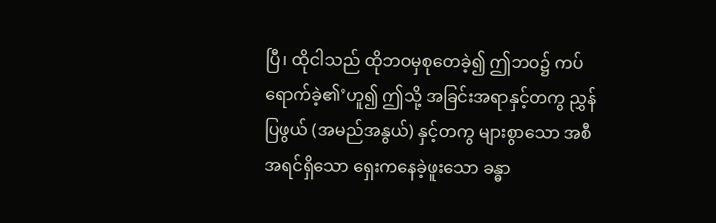ပြီ၊ ထိုငါသည် ထိုဘဝမှစုတေခဲ့၍ ဤဘဝ၌ ကပ်ရောက်ခဲ့၏’ဟူ၍ ဤသို့ အခြင်းအရာနှင့်တကွ ညွှန်ပြဖွယ် (အမည်အနွယ်) နှင့်တကွ များစွာသော အစီအရင်ရှိသော ရှေးကနေခဲ့ဖူးသော ခန္ဓာ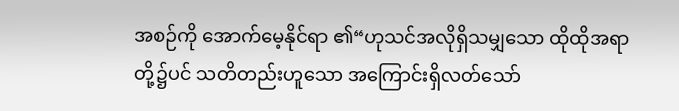အစဉ်ကို အောက်မေ့နိုင်ရာ ၏“ဟုသင်အလိုရှိသမျှသော ထိုထိုအရာတို့၌ပင် သတိတည်းဟူသော အကြောင်းရှိလတ်သော်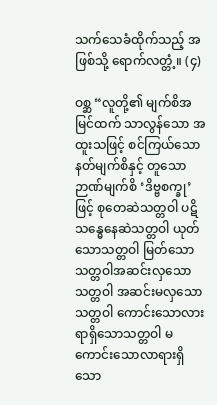သက်သေခံထိုက်သည့် အဖြစ်သို့ ရောက်လတ္တံ့။ (၄)

ဝစ္ဆ “လူတို့၏ မျက်စိအမြင်ထက် သာလွန်သော အထူးသဖြင့် စင်ကြယ်သော နတ်မျက်စိနှင့် တူသောဉာဏ်မျက်စိ ‘ဒိဗ္ဗစက္ခု’ ဖြင့် စုတေဆဲသတ္တဝါ ပဋိသန္ဓေနေဆဲသတ္တဝါ ယုတ်သောသတ္တဝါ မြတ်သော သတ္တဝါအဆင်းလှသောသတ္တဝါ အဆင်းမလှသောသတ္တဝါ ကောင်းသောလားရာရှိသောသတ္တဝါ မကောင်းသောလာရားရှိသော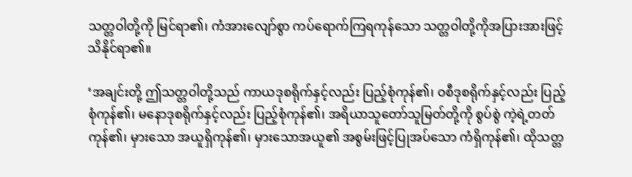သတ္တဝါတို့ကို မြင်ရာ၏၊ ကံအားလျော်စွာ ကပ်ရောက်ကြရကုန်သော သတ္တဝါတို့ကိုအပြားအားဖြင့် သိနိုင်ရာ၏။

‘အချင်းတို့ ဤသတ္တဝါတို့သည် ကာယဒုစရိုက်နှင့်လည်း ပြည့်စုံကုန်၏၊ ဝစီဒုစရိုက်နှင့်လည်း ပြည့်စုံကုန်၏၊ မနောဒုစရိုက်နှင့်လည်း ပြည့်စုံကုန်၏၊ အရိယာသူတော်သူမြတ်တို့ကို စွပ်စွဲ ကဲ့ရဲ့တတ်ကုန်၏၊ မှားသော အယူရှိကုန်၏၊ မှားသောအယူ၏ အစွမ်းဖြင့်ပြုအပ်သော ကံရှိကုန်၏၊ ထိုသတ္တ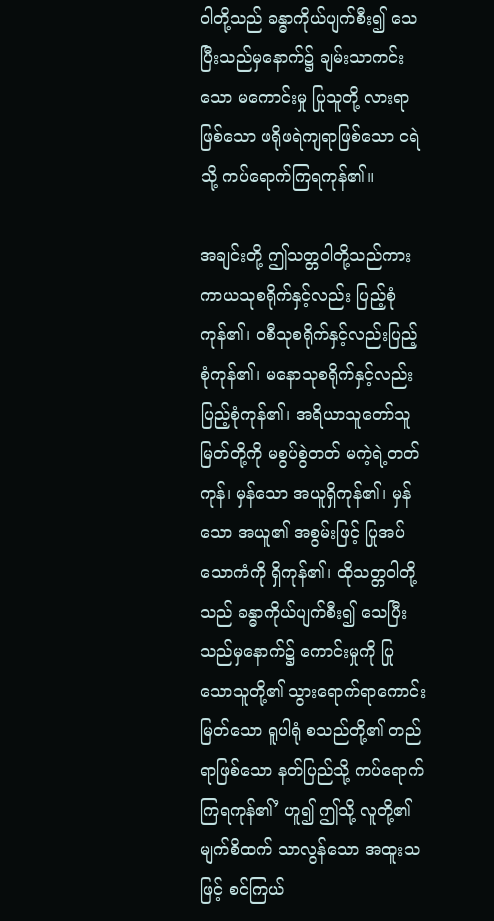ဝါတို့သည် ခန္ဓာကိုယ်ပျက်စီး၍ သေပြီးသည်မှနောက်၌ ချမ်းသာကင်းသော မကောင်းမှု ပြုသူတို့ လားရာဖြစ်သော ဖရိုဖရဲကျရာဖြစ်သော ငရဲသို့ ကပ်ရောက်ကြရကုန်၏။

အချင်းတို့ ဤသတ္တဝါတို့သည်ကား ကာယသုစရိုက်နှင့်လည်း ပြည့်စုံကုန်၏၊ ဝစီသုစရိုက်နှင့်လည်းပြည့်စုံကုန်၏၊ မနောသုစရိုက်နှင့်လည်း ပြည့်စုံကုန်၏၊ အရိယာသူတော်သူမြတ်တို့ကို မစွပ်စွဲတတ် မကဲ့ရဲ့တတ်ကုန်၊ မှန်သော အယူရှိကုန်၏၊ မှန်သော အယူ၏ အစွမ်းဖြင့် ပြုအပ်သောကံကို ရှိကုန်၏၊ ထိုသတ္တဝါတို့သည် ခန္ဓာကိုယ်ပျက်စီး၍ သေပြီးသည်မှနောက်၌ ကောင်းမှုကို ပြုသောသူတို့၏ သွားရောက်ရာကောင်းမြတ်သော ရူပါရုံ စသည်တို့၏ တည်ရာဖြစ်သော နတ်ပြည်သို့ ကပ်ရောက်ကြရကုန်၏’ ဟူ၍ ဤသို့ လူတို့၏မျက်စိထက် သာလွန်သော အထူးသဖြင့် စင်ကြယ်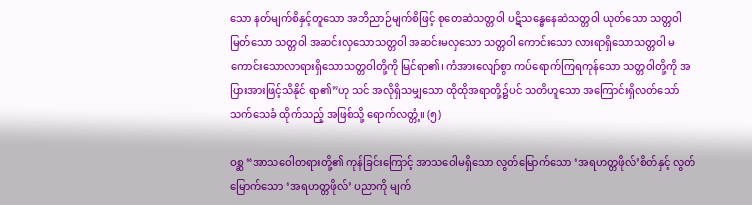သော နတ်မျက်စိနှင့်တူသော အဘိညာဉ်မျက်စိဖြင့် စုတေဆဲသတ္တဝါ ပဋိသန္ဓေနေဆဲသတ္တဝါ ယုတ်သော သတ္တဝါ မြတ်သော သတ္တဝါ အဆင်းလှသောသတ္တဝါ အဆင်းမလှသော သတ္တဝါ ကောင်းသော လားရာရှိသောသတ္တဝါ မကောင်းသောလာရားရှိသောသတ္တဝါတို့ကို မြင်ရာ၏၊ ကံအားလျော်စွာ ကပ်ရောက်ကြရကုန်သော သတ္တဝါတို့ကို အပြားအားဖြင့်သိနိုင် ရာ၏”ဟု သင် အလိုရှိသမျှသော ထိုထိုအရာတို့၌ပင် သတိဟူသော အကြောင်းရှိလတ်သော်သက်သေခံ ထိုက်သည့် အဖြစ်သို့ ရောက်လတ္တံ့။ (၅)

ဝစ္ဆ “အာသဝေါတရားတို့၏ ကုန်ခြင်းကြောင့် အာသဝေါမရှိသော လွတ်မြောက်သော ‘အရဟတ္တဖိုလ်’စိတ်နှင့် လွတ်မြောက်သော ‘အရဟတ္တဖိုလ်’ ပညာကို မျက်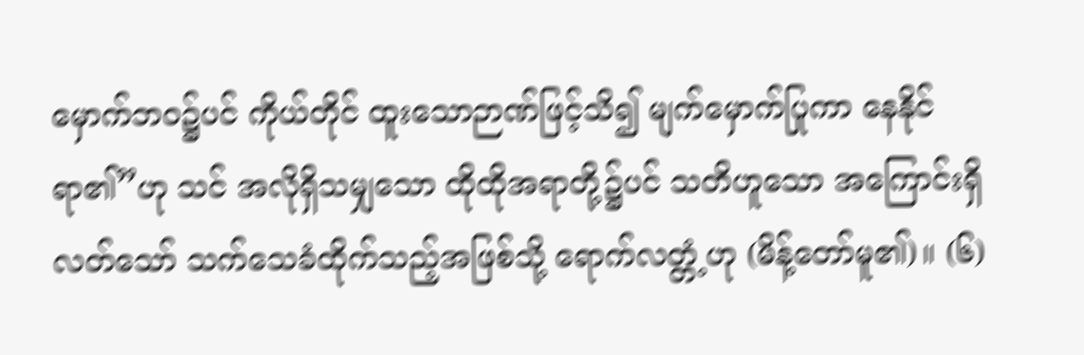မှောက်ဘဝ၌ပင် ကိုယ်တိုင် ထူးသောဉာဏ်ဖြင့်သိ၍ မျက်မှောက်ပြုကာ နေနိုင်ရာ၏”ဟု သင် အလိုရှိသမျှသော ထိုထိုအရာတို့၌ပင် သတိဟူသော အကြောင်းရှိလတ်သော် သက်သေခံထိုက်သည့်အဖြစ်သို့ ရောက်လတ္တံ့ဟု (မိန့်တော်မူ၏)။ (၆)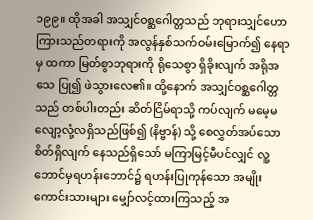၁၉၉။ ထိုအခါ အသျှင်ဝစ္ဆဂေါတ္တသည် ဘုရားသျှင်ဟောကြားသည်တရားကို အလွန်နှစ်သက်ဝမ်းမြောက်၍ နေရာမှ ထကာ မြတ်စွာဘုရားကို ရိုသေစွာ ရှိခိုးလျက် အရိုအသေ ပြု၍ ဖဲသွားလေ၏။ ထို့နောက် အသျှင်ဝစ္ဆဂေါတ္တသည် တစ်ပါးတည်း ဆိတ်ငြိမ်ရာသို့ ကပ်လျက် မမေ့မလျော့လုံ့လရှိသည်ဖြစ်၍ (နိဗ္ဗာန်) သို့ စေလွှတ်အပ်သော စိတ်ရှိလျက် နေသည်ရှိသော် မကြာမြင့်မီပင်လျှင် လူ့ဘောင်မှရဟန်းဘောင်၌ ရဟန်းပြုကုန်သော အမျိုးကောင်းသားများ မျှော်လင့်ထားကြသည့် အ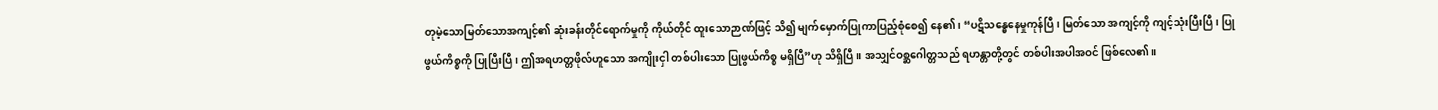တုမဲ့သောမြတ်သောအကျင့်၏ ဆုံးခန်းတိုင်ရောက်မှုကို ကိုယ်တိုင် ထူးသောဉာဏ်ဖြင့် သိ၍ မျက်မှောက်ပြုကာပြည့်စုံစေ၍ နေ၏၊ “ပဋိသန္ဓေနေမှုကုန်ပြီ၊ မြတ်သော အကျင့်ကို ကျင့်သုံးပြီးပြီ၊ ပြုဖွယ်ကိစ္စကို ပြုပြီးပြီ၊ ဤအရဟတ္တဖိုလ်ဟူသော အကျိုးငှါ တစ်ပါးသော ပြုဖွယ်ကိစ္စ မရှိပြီ”ဟု သိရှိပြီ။ အသျှင်ဝစ္ဆဂေါတ္တသည် ရဟန္တာတို့တွင် တစ်ပါးအပါအဝင် ဖြစ်လေ၏။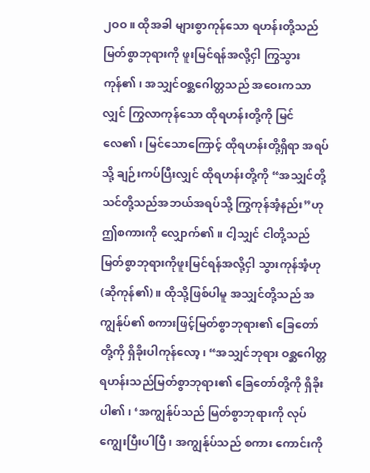၂ဝဝ။ ထိုအခါ များစွာကုန်သော ရဟန်းတို့သည် မြတ်စွာဘုရားကို ဖူးမြင်ရန်အလို့ငှါ ကြွသွား ကုန်၏၊ အသျှင်ဝစ္ဆဂေါတ္တသည် အဝေးကသာလျှင် ကြွလာကုန်သော ထိုရဟန်းတို့ကို မြင်လေ၏၊ မြင်သောကြောင့် ထိုရဟန်းတို့ရှိရာ အရပ်သို့ ချဉ်းကပ်ပြီးလျှင် ထိုရဟန်းတို့ကို “အသျှင်တို့ သင်တို့သည်အဘယ်အရပ်သို့ ကြွကုန်အံ့နည်း”ဟု ဤစကားကို လျှောက်၏။ ငါ့သျှင် ငါတို့သည် မြတ်စွာဘုရားကိုဖူးမြင်ရန်အလို့ငှါ သွားကုန်အံ့ဟု (ဆိုကုန်၏)။ ထိုသို့ဖြစ်ပါမူ အသျှင်တို့သည် အကျွန်ုပ်၏ စကားဖြင့်မြတ်စွာဘုရား၏ ခြေတော်တို့ကို ရှိခိုးပါကုန်လော့၊ “အသျှင်ဘုရား ဝစ္ဆဂေါတ္တရဟန်းသည်မြတ်စွာဘုရား၏ ခြေတော်တို့ကို ရှိခိုးပါ၏၊ ‘အကျွန်ုပ်သည် မြတ်စွာဘုရားကို လုပ်ကျွေးပြီးပါပြီ၊ အကျွန်ုပ်သည် စကား ကောင်းကို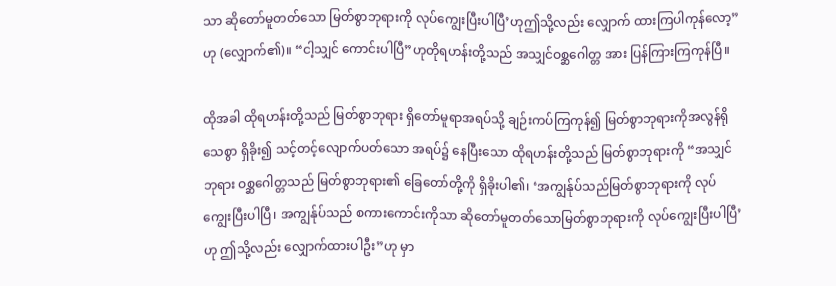သာ ဆိုတော်မူတတ်သော မြတ်စွာဘုရားကို လုပ်ကျွေးပြီးပါပြီ’ဟုဤသို့လည်း လျှောက် ထားကြပါကုန်လော့”ဟု (လျှောက်၏)။ “ငါ့သျှင် ကောင်းပါပြီ”ဟုတိုရဟန်းတို့သည် အသျှင်ဝစ္ဆဂေါတ္တ အား ပြန်ကြားကြကုန်ပြီ။

ထိုအခါ ထိုရဟန်းတို့သည် မြတ်စွာဘုရား ရှိတော်မူရာအရပ်သို့ ချဉ်းကပ်ကြကုန်၍ မြတ်စွာဘုရားကိုအလွန်ရိုသေစွာ ရှိခိုး၍ သင့်တင့်လျောက်ပတ်သော အရပ်၌ နေပြီးသော ထိုရဟန်းတို့သည် မြတ်စွာဘုရားကို “အသျှင်ဘုရား ဝစ္ဆဂေါတ္တသည် မြတ်စွာဘုရား၏ ခြေတော်တို့ကို ရှိခိုးပါ၏၊ ‘အကျွန်ုပ်သည်မြတ်စွာဘုရားကို လုပ်ကျွေးပြီးပါပြီ၊ အကျွန်ုပ်သည် စကားကောင်းကိုသာ ဆိုတော်မူတတ်သောမြတ်စွာဘုရားကို လုပ်ကျွေးပြီးပါပြီ’ဟု ဤသို့လည်း လျှောက်ထားပါဦး”ဟု မှာ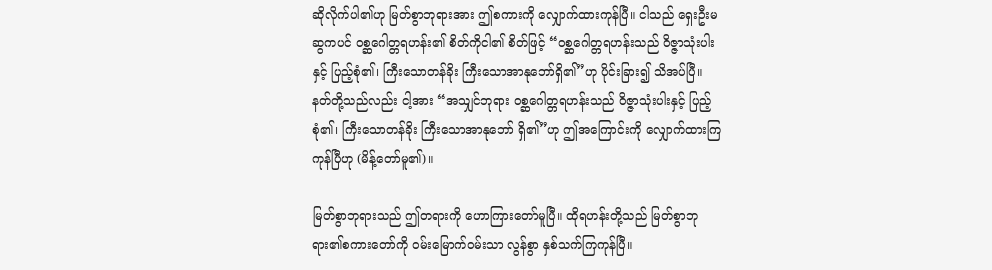ဆိုလိုက်ပါ၏ဟု မြတ်စွာဘုရားအား ဤစကားကို လျှောက်ထားကုန်ပြီ။ ငါသည် ရှေးဦးမဆွကပင် ဝစ္ဆဂေါတ္တရဟန်း၏ စိတ်ကိုငါ၏ စိတ်ဖြင့် “ဝစ္ဆဂေါတ္တရဟန်းသည် ဝိဇ္ဇာသုံးပါးနှင့် ပြည့်စုံ၏၊ ကြီးသောတန်ခိုး ကြီးသောအာနုဘော်ရှိ၏”ဟု ပိုင်းခြား၍ သိအပ်ပြီ။ နတ်တို့သည်လည်း ငါ့အား “အသျှင်ဘုရား ဝစ္ဆဂေါတ္တရဟန်းသည် ဝိဇ္ဇာသုံးပါးနှင့် ပြည့်စုံ၏၊ ကြီးသောတန်ခိုး ကြီးသောအာနုဘော် ရှိ၏”ဟု ဤအကြောင်းကို လျှောက်ထားကြကုန်ပြီဟု (မိန့်တော်မူ၏)။

မြတ်စွာဘုရားသည် ဤတရားကို ဟောကြားတော်မူပြီ။ ထိုရဟန်းတို့သည် မြတ်စွာဘုရား၏စကားတော်ကို ဝမ်းမြောက်ဝမ်းသာ လွန်စွာ နှစ်သက်ကြကုန်ပြီ။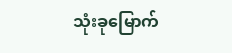သုံးခုမြောက်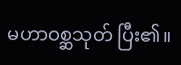မဟာဝစ္ဆသုတ် ပြီး၏။